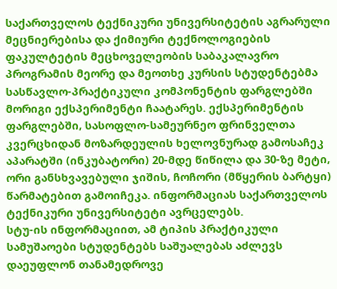საქართველოს ტექნიკური უნივერსიტეტის აგრარული მეცნიერებისა და ქიმიური ტექნოლოგიების ფაკულტეტის მეცხოველეობის საბაკალავრო პროგრამის მეორე და მეოთხე კურსის სტუდენტებმა სასწავლო-პრაქტიკული კომპონენტის ფარგლებში მორიგი ექსპერიმენტი ჩაატარეს. ექსპერიმენტის ფარგლებში, სასოფლო-სამეურნეო ფრინველთა კვერცხიდან მოზარდეულის ხელოვნურად გამოსაჩეკ აპარატში (ინკუბატორი) 20-მდე წიწილა და 30-ზე მეტი, ორი განსხვავებული ჯიშის, ჩოჩორი (მწყერის ბარტყი) წარმატებით გამოიჩეკა. ინფორმაციას საქართველოს ტექნიკური უნივერსიტეტი ავრცელებს.
სტუ-ის ინფორმაციით, ამ ტიპის პრაქტიკული სამუშაოები სტუდენტებს საშუალებას აძლევს დაეუფლონ თანამედროვე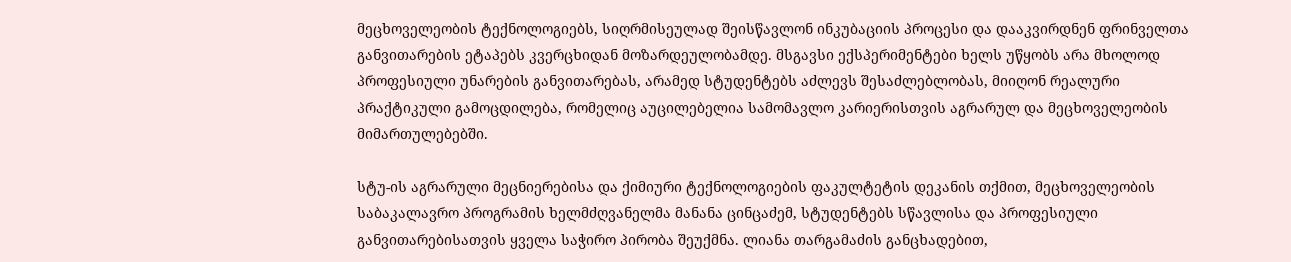მეცხოველეობის ტექნოლოგიებს, სიღრმისეულად შეისწავლონ ინკუბაციის პროცესი და დააკვირდნენ ფრინველთა განვითარების ეტაპებს კვერცხიდან მოზარდეულობამდე. მსგავსი ექსპერიმენტები ხელს უწყობს არა მხოლოდ პროფესიული უნარების განვითარებას, არამედ სტუდენტებს აძლევს შესაძლებლობას, მიიღონ რეალური პრაქტიკული გამოცდილება, რომელიც აუცილებელია სამომავლო კარიერისთვის აგრარულ და მეცხოველეობის მიმართულებებში.

სტუ-ის აგრარული მეცნიერებისა და ქიმიური ტექნოლოგიების ფაკულტეტის დეკანის თქმით, მეცხოველეობის საბაკალავრო პროგრამის ხელმძღვანელმა მანანა ცინცაძემ, სტუდენტებს სწავლისა და პროფესიული განვითარებისათვის ყველა საჭირო პირობა შეუქმნა. ლიანა თარგამაძის განცხადებით,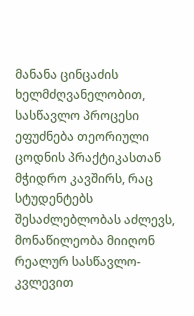მანანა ცინცაძის ხელმძღვანელობით, სასწავლო პროცესი ეფუძნება თეორიული ცოდნის პრაქტიკასთან მჭიდრო კავშირს, რაც სტუდენტებს შესაძლებლობას აძლევს, მონაწილეობა მიიღონ რეალურ სასწავლო-კვლევით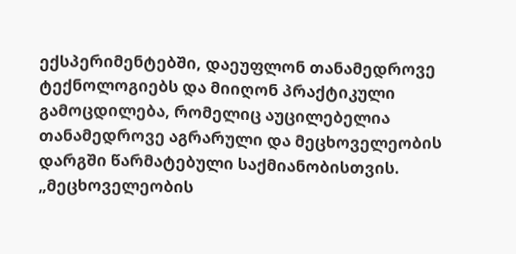ექსპერიმენტებში, დაეუფლონ თანამედროვე ტექნოლოგიებს და მიიღონ პრაქტიკული გამოცდილება, რომელიც აუცილებელია თანამედროვე აგრარული და მეცხოველეობის დარგში წარმატებული საქმიანობისთვის.
„მეცხოველეობის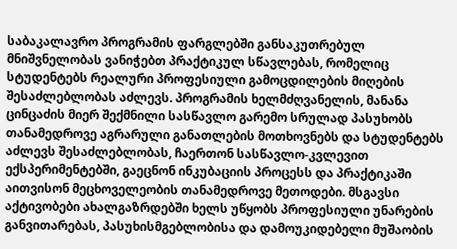საბაკალავრო პროგრამის ფარგლებში განსაკუთრებულ მნიშვნელობას ვანიჭებთ პრაქტიკულ სწავლებას, რომელიც სტუდენტებს რეალური პროფესიული გამოცდილების მიღების შესაძლებლობას აძლევს. პროგრამის ხელმძღვანელის, მანანა ცინცაძის მიერ შექმნილი სასწავლო გარემო სრულად პასუხობს თანამედროვე აგრარული განათლების მოთხოვნებს და სტუდენტებს აძლევს შესაძლებლობას, ჩაერთონ სასწავლო-კვლევით ექსპერიმენტებში, გაეცნონ ინკუბაციის პროცესს და პრაქტიკაში აითვისონ მეცხოველეობის თანამედროვე მეთოდები. მსგავსი აქტივობები ახალგაზრდებში ხელს უწყობს პროფესიული უნარების განვითარებას, პასუხისმგებლობისა და დამოუკიდებელი მუშაობის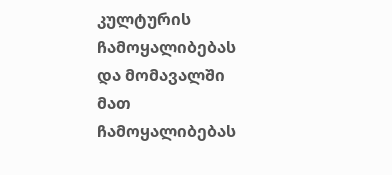კულტურის ჩამოყალიბებას და მომავალში მათ ჩამოყალიბებას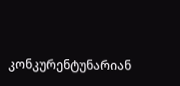კონკურენტუნარიან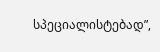სპეციალისტებად”,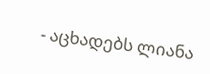- აცხადებს ლიანა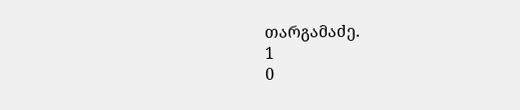თარგამაძე.
1
0